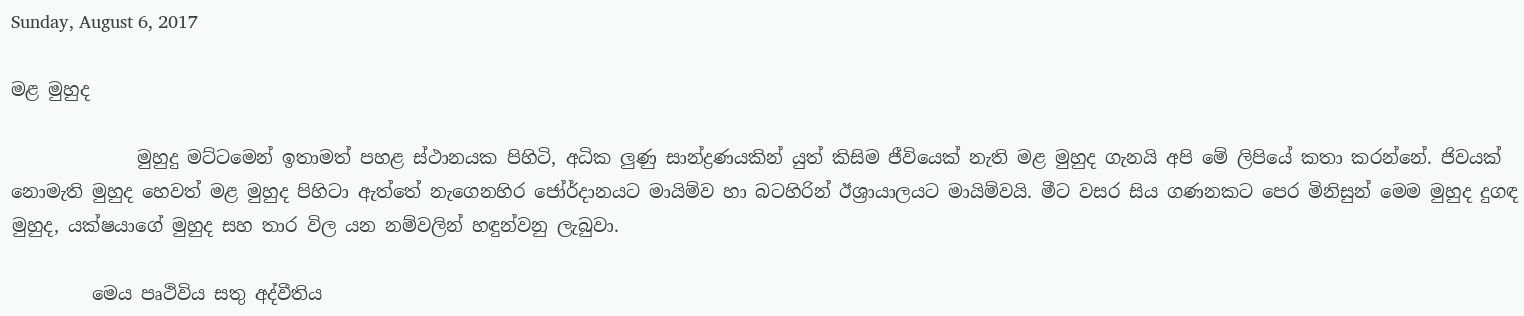Sunday, August 6, 2017

මළ මුහුද

              මුහුදු මට්ටමෙන් ඉතාමත් පහළ ස්ථානයක පිහිටි, අධික ලුණු සාන්ද්‍රණයකින් යුත් කිසිම ජීවියෙක් නැති මළ මුහුද ගැනයි අපි මේ ලිපියේ කතා කරන්නේ. ජිවයක් නොමැති මුහුද හෙවත් මළ මුහුද පිහිටා ඇත්තේ නැගෙනහිර ජෝර්දානයට මායිම්ව හා බටහිරින් ඊශ්‍රායාලයට මායිම්වයි. මීට වසර සිය ගණනකට පෙර මිනිසුන් මෙම මුහුද දුගඳ මුහුද, යක්ෂයාගේ මුහුද සහ තාර විල යන නම්වලින් හඳුන්වනු ලැබුවා.

         මෙය පෘථිවිය සතු අද්වීතිය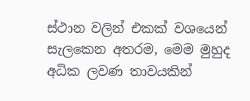ස්ථාන වලින් එකක් වශයෙන් සැලකෙන අතරම, මෙම මුහුද අධික ලවණ තාවයකින්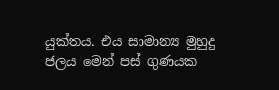යුක්තය. එය සාමාන්‍ය මුහුදු ජලය මෙන් පස් ගුණයක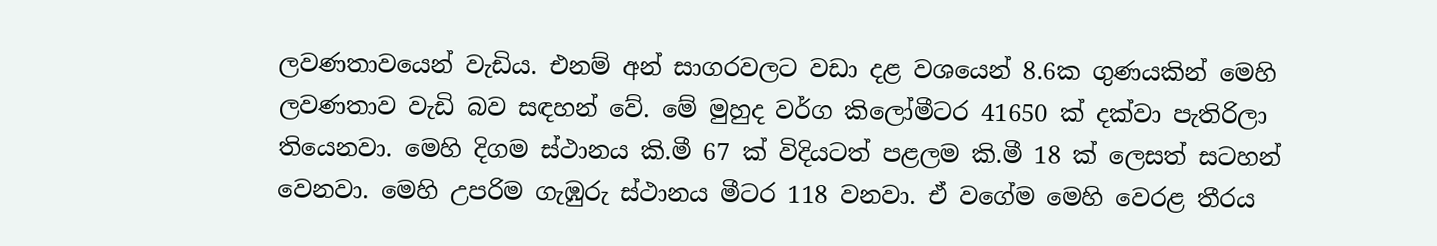ලවණතාවයෙන් වැඩිය. එනම් අන් සාගරවලට වඩා දළ වශයෙන් 8.6ක ගුණයකින් මෙහි ලවණතාව වැඩි බව සඳහන් වේ. මේ මුහුද වර්ග කිලෝමීටර 41650 ක් දක්වා පැතිරිලා තියෙනවා. මෙහි දිගම ස්ථානය කි.මී 67 ක් විදියටත් පළලම කි.මී 18 ක් ලෙසත් සටහන් වෙනවා. මෙහි උපරිම ගැඹුරු ස්ථානය මීටර 118 වනවා. ඒ වගේම මෙහි වෙරළ තීරය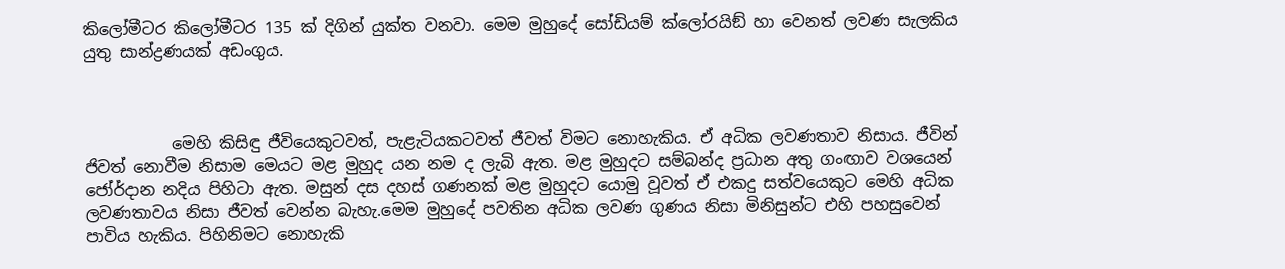කිලෝමීටර කිලෝමීටර 135 ක් දිගින් යුක්ත වනවා. මෙම මුහුදේ සෝඩියම් ක්ලෝරයිඞ් හා වෙනත් ලවණ සැලකිය යුතු සාන්ද්‍රණයක් අඩංගුය.



           මෙහි කිසිඳු ජීවියෙකුටවත්, පැළැටියකටවත් ජීවත් විමට නොහැකිය. ඒ අධික ලවණතාව නිසාය. ජීවින් ජිවත් නොවීම නිසාම මෙයට මළ මුහුද යන නම ද ලැබි ඇත. මළ මුහුදට සම්බන්ද ප්‍රධාන අතු ගංඟාව වශයෙන් ජෝර්දාන නදිය පිහිටා ඇත. මසුන් දස දහස් ගණනක් මළ මුහුදට යොමු වූවත් ඒ එකදු සත්වයෙකුට මෙහි අධික ලවණතාවය නිසා ජීවත් වෙන්න බැහැ.මෙම මුහුදේ පවතින අධික ලවණ ගුණය නිසා මිනිසුන්ට එහි පහසුවෙන් පාවිය හැකිය. පිහිනිමට නොහැකි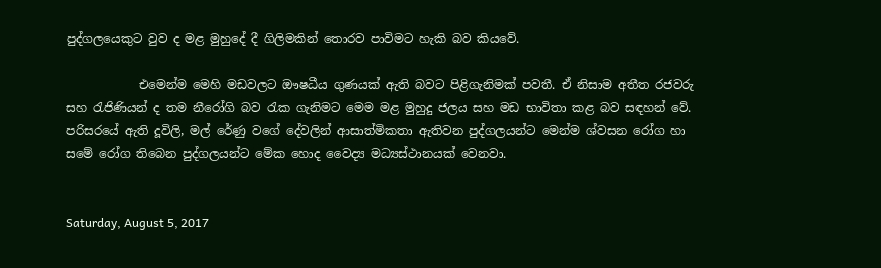පුද්ගලයෙකුට වුව ද මළ මුහුදේ දී ගිලිමකින් තොරව පාවිමට හැකි බව කියවේ.

            එමෙන්ම මෙහි මඩවලට ඖෂධීය ගුණයක් ඇති බවට පිළිගැනිමක් පවතී. ඒ නිසාම අතීත රජවරු සහ රැජිණියන් ද තම නීරෝගි බව රැක ගැනිමට මෙම මළ මුහුදු ජලය සහ මඩ භාවිතා කළ බව සඳහන් වේ. පරිසරයේ ඇති දූවිලි, මල් රේණු වගේ දේවලින් ආසාත්මිකතා ඇතිවන පුද්ගලයන්ට මෙන්ම ශ්වසන රෝග හා සමේ රෝග තිබෙන පුද්ගලයන්ට මේක හොද වෛද්‍ය මධ්‍යස්ථානයක් වෙනවා.


Saturday, August 5, 2017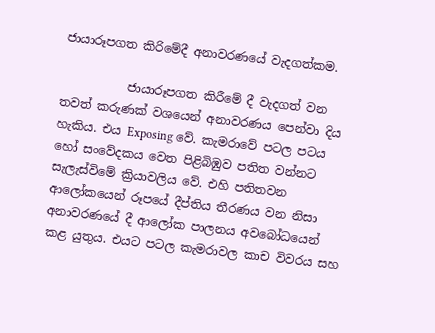ජායාරූපගත කිරිමේදී අනාවරණයේ වැදගත්කම.

           ජායාරූපගත කිරීමේ දී වැදගත් වන තවත් කරුණක් වශයෙන් අනාවරණය පෙන්වා දිය හැකිය. එය Exposing වේ. කැමරාවේ පටල පටය හෝ සංවේදකය වෙත පිළිබිඹුව පතිත වන්නට සැලැස්විමේ ක්‍රියාවලිය වේ. එහි පතිතවන ආලෝකයෙන් රූපයේ දීප්තිය තීරණය වන නිසා අනාවරණයේ දී ආලෝක පාලනය අවබෝධයෙන් කළ යුතුය. එයට පටල කැමරාවල කාච විවරය සහ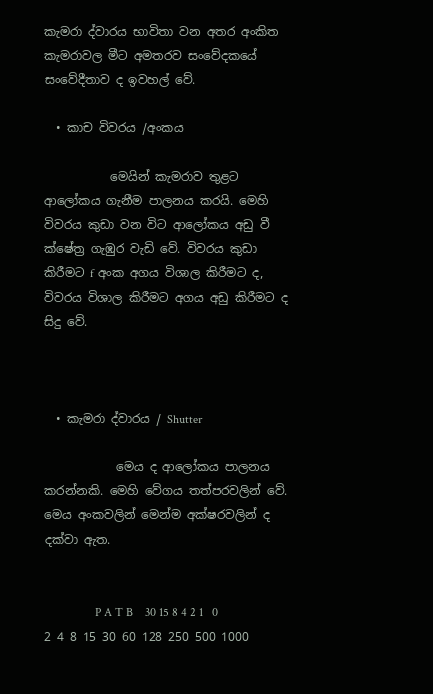කැමරා ද්වාරය භාවිතා වන අතර අංකිත කැමරාවල මීට අමතරව සංවේදකයේ සංවේදීතාව ද ඉවහල් වේ.

  • කාච විවරය /අංකය

           මෙයින් කැමරාව තුළට ආලෝකය ගැනීම පාලනය කරයි. මෙහි විවරය කුඩා වන විට ආලෝකය අඩු වී ක්ෂේත්‍ර ගැඹුර වැඩි වේ. විවරය කුඩා කිරීමට f අංක අගය විශාල කිරීමට ද, විවරය විශාල කිරීමට අගය අඩු කිරීමට ද සිදු වේ.



  • කැමරා ද්වාරය / Shutter

            මෙය ද ආලෝකය පාලනය කරන්නකි. මෙහි වේගය තත්පරවලින් වේ. මෙය අංකවලින් මෙන්ම අක්ෂරවලින් ද දක්වා ඇත.


                 P A T B    30 15 8 4 2 1   0   2 4 8 15 30 60 128 250 500 1000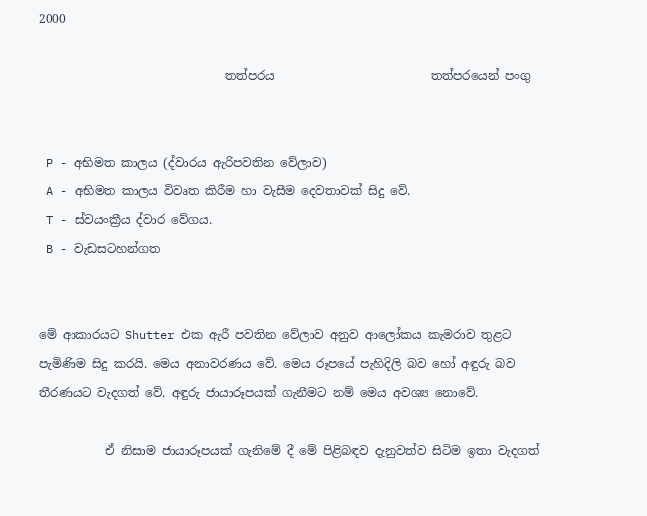2000

                               තත්පරය                          තත්පරයෙන් පංගු


 P - අභිමත කාලය (ද්වාරය ඇරිපවතින වේලාව)
 A - අභිමත කාලය විවෘත කිරීම හා වැසීම දෙවතාවක් සිදු වේ.
 T - ස්වයංක්‍රීය ද්වාර වේගය.
 B - වැඩසටහන්ගත


මේ ආකාරයට Shutter එක ඇරී පවතින වේලාව අනුව ආලෝකය කැමරාව තුළට පැමිණිම සිදු කරයි. මෙය අනාවරණය වේ. මෙය රූපයේ පැහිදිලි බව හෝ අඳුරු බව තීරණයට වැදගත් වේ. අඳුරු ජායාරූපයක් ගැනීමට නම් මෙය අවශ්‍ය නොවේ.

           ඒ නිසාම ජායාරූපයක් ගැනිමේ දී මේ පිළිබඳව දැනුවත්ව සිටිම ඉතා වැදගත්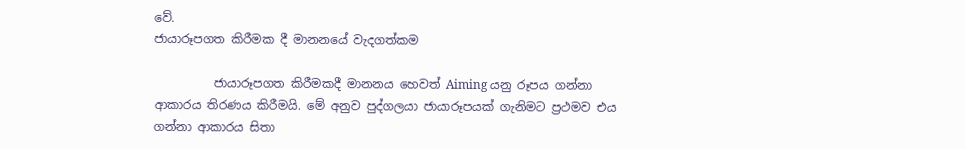වේ.
ජායාරූපගත කිරීමක දී මානනයේ වැදගත්කම

          ජායාරූපගත කිරීමකදී මානනය හෙවත් Aiming යනු රූපය ගන්නා ආකාරය තිරණය කිරීමයි. මේ අනුව පුද්ගලයා ජායාරූපයක් ගැනිමට ප්‍රථමව එය ගන්නා ආකාරය සිතා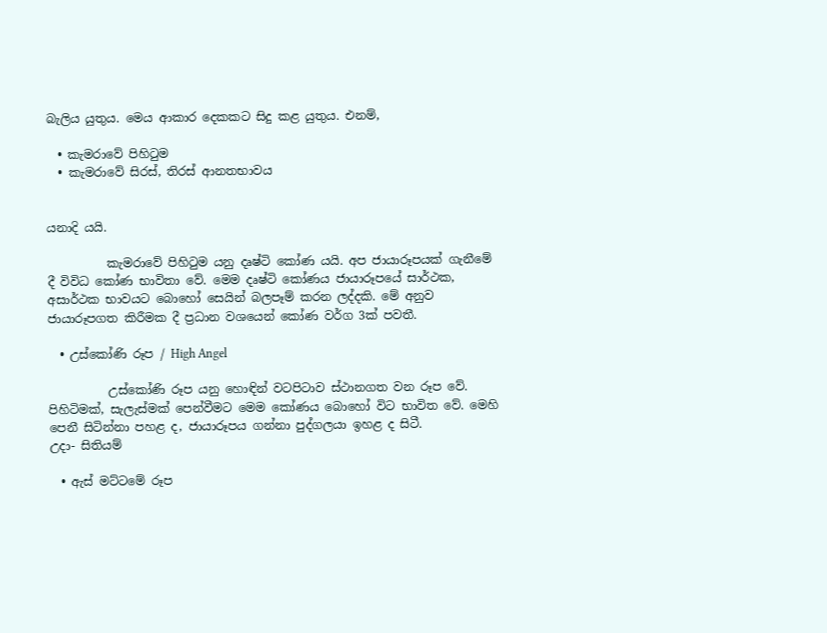බැලිය යුතුය. මෙය ආකාර දෙකකට සිදු කළ යුතුය. එනම්,

  • කැමරාවේ පිහිටුම
  • කැමරාවේ සිරස්, තිරස් ආනතභාවය


යනාදි යයි.

          කැමරාවේ පිහිටුම යනු දෘෂ්ටි කෝණ යයි. අප ජායාරූපයක් ගැනීමේ දී විවිධ කෝණ භාවිතා වේ. මෙම දෘෂ්ටි කෝණය ජායාරූපයේ සාර්ථක, අසාර්ථක භාවයට බොහෝ සෙයින් බලපෑම් කරන ලද්දකි. මේ අනුව ජායාරූපගත කිරීමක දී ප්‍රධාන වශයෙන් කෝණ වර්ග 3ක් පවතී.

  • උස්කෝණි රූප / High Angel

          උස්කෝණි රූප යනු හොඳින් වටපිටාව ස්ථානගත වන රූප වේ. පිහිටිමක්, සැලැස්මක් පෙන්වීමට මෙම කෝණය බොහෝ විට භාවිත වේ. මෙහි පෙනී සිටින්නා පහළ ද, ජායාරූපය ගන්නා පුද්ගලයා ඉහළ ද සිටී.
උදා- සිතියම්

  • ඇස් මට්ටමේ රූප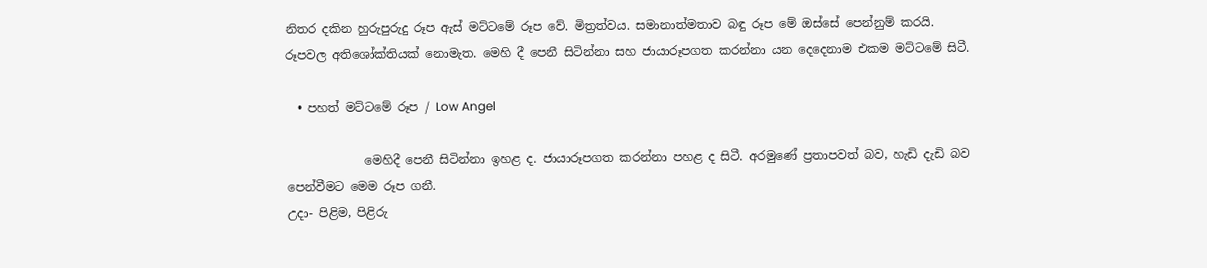නිතර දකින හුරුපුරුදු රූප ඇස් මට්ටමේ රූප වේ. මිත්‍රත්වය. සමානාත්මතාව බඳු රූප මේ ඔස්සේ පෙන්නුම් කරයි. රූපවල අතිශෝක්තියක් නොමැත. මෙහි දී පෙනී සිටින්නා සහ ජායාරූපගත කරන්නා යන දෙදෙනාම එකම මට්ටමේ සිටී.

  • පහත් මට්ටමේ රූප / Low Angel

             මෙහිදී පෙනී සිටින්නා ඉහළ ද. ජායාරූපගත කරන්නා පහළ ද සිටී. අරමුණේ ප්‍රතාපවත් බව, හැඩි දැඩි බව පෙන්වීමට මෙම රූප ගනී.
උදා- පිළිම, පිළිරු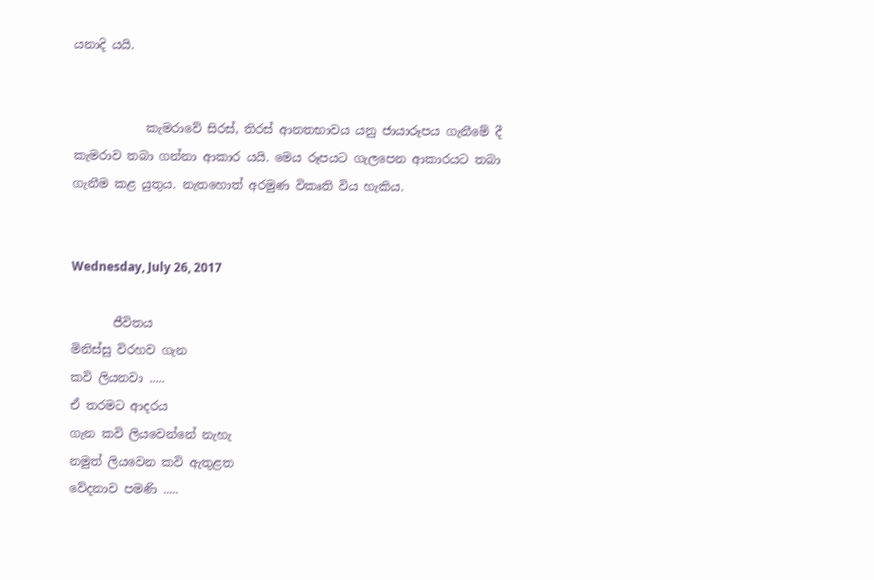යනාදි යයි.


            කැමරාවේ සිරස්, තිරස් ආනතභාවය යනු ජායාරූපය ගැනීමේ දී කැමරාව තබා ගන්නා ආකාර යයි. මෙය රූපයට ගැලපෙන ආකාරයට තබා ගැනීම කළ යුතුය. නැතහොත් අරමුණ විකෘති විය හැකිය.


Wednesday, July 26, 2017

       ජීවිතය
මිනිස්සු විරහව ගැන
කවි ලියනවා .....
ඒ තරමට ආදරය
ගැන කවි ලියවෙන්නේ නැහැ
නමුත් ලියවෙන කවි ඇතුළත
වේදනාව පමණි .....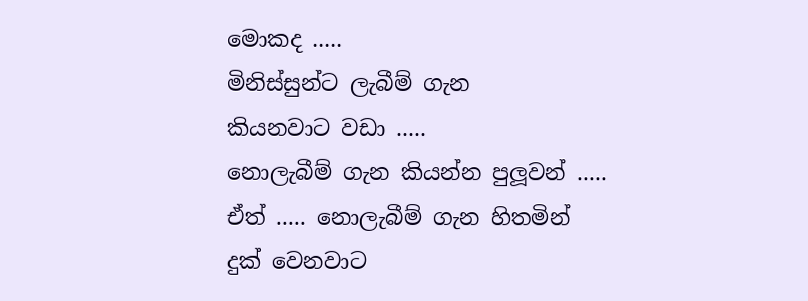මොකද .....
මිනිස්සුන්ට ලැබීම් ගැන
කියනවාට වඩා .....
නොලැබීම් ගැන කියන්න පුලූවන් .....
ඒත් ..... නොලැබීම් ගැන හිතමින්
දුක් වෙනවාට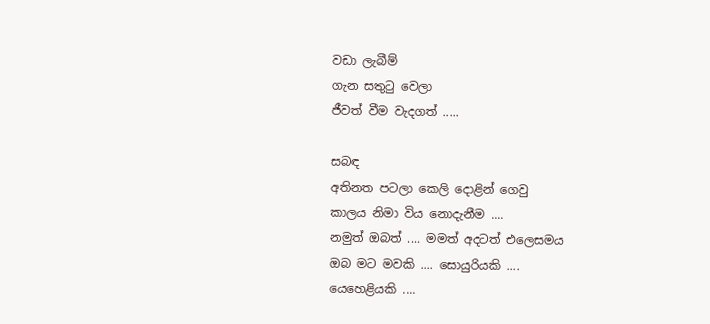වඩා ලැබීම්
ගැන සතුටු වෙලා
ජීවත් වීම වැදගත් .....

සබඳ
අතිනත පටලා කෙලි දොළින් ගෙවු
කාලය නිමා විය නොදැනීම ....
නමුත් ඔබත් .... මමත් අදටත් එලෙසමය
ඔබ මට මවකි .... සොයුරියකි ....
යෙහෙළියකි ....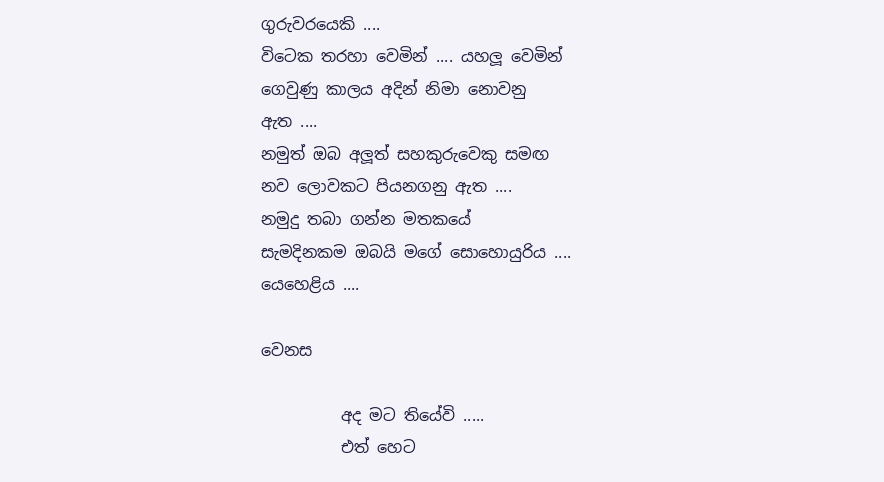ගුරුවරයෙකි ....
විටෙක තරහා වෙමින් .... යහලූ වෙමින්
ගෙවුණු කාලය අදින් නිමා නොවනු
ඇත ....
නමුත් ඔබ අලූත් සහකුරුවෙකු සමඟ
නව ලොවකට පියනගනු ඇත ....
නමුදු තබා ගන්න මතකයේ
සැමදිනකම ඔබයි මගේ සොහොයුරිය ....
යෙහෙළිය ....

වෙනස

          අද මට තියේවි .....
          එත් හෙට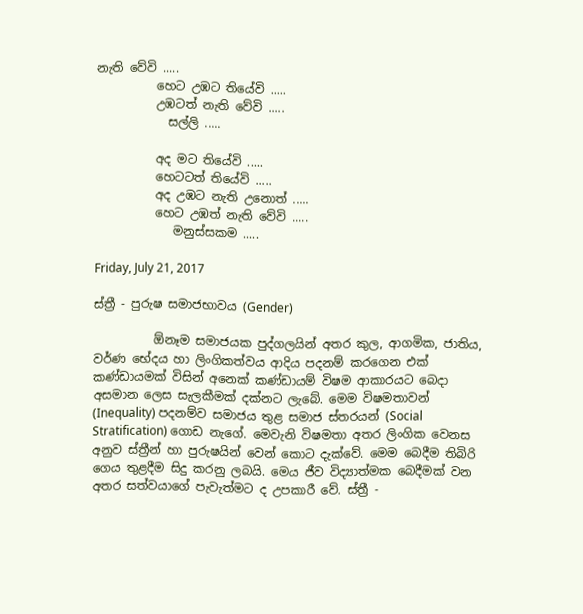නැති වේවි .....
          හෙට උඹට තියේවි .....
          උඹටත් නැති වේවි .....
            සල්ලි .....

          අද මට තියේවි .....
          හෙටටත් තියේවි .....
          අද උඹට නැති උනොත් .....
          හෙට උඹත් නැති වේවි .....
             මනුස්සකම .....

Friday, July 21, 2017

ස්ත්‍රී - පුරුෂ සමාජභාවය (Gender)

          ඕනෑම සමාජයක පුද්ගලයින් අතර කුල, ආගමික, ජාතිය, වර්ණ භේදය හා ලිංගිකත්වය ආදිය පදනම් කරගෙන එක් කණ්ඩායමක් විසින් අනෙක් කණ්ඩායම් විෂම ආකාරයට බෙදා අසමාන ලෙස සැලකීමක් දක්නට ලැබේ. මෙම විෂමතාවන් (Inequality) පදනම්ව සමාජය තුළ සමාජ ස්තරයන් (Social Stratification) ගොඩ නැගේ. මෙවැනි විෂමතා අතර ලිංගික වෙනස අනුව ස්ත්‍රීන් හා පුරුෂයින් වෙන් කොට දැක්වේ. මෙම බෙදීම තිබිරි ගෙය තුළදීම සිදු කරනු ලබයි. මෙය ජීව විද්‍යාත්මක බෙදීමක් වන අතර සත්වයාගේ පැවැත්මට ද උපකාරී වේ. ස්ත්‍රී -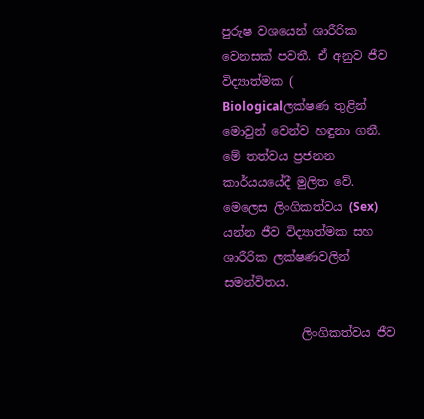පුරුෂ වශයෙන් ශාරීරික වෙනසක් පවතී. ඒ අනුව ජීව විද්‍යාත්මක ( Biologicalලක්ෂණ තුළින් මොවුන් වෙන්ව හඳුනා ගනී. මේ තත්වය ප්‍රජනන කාර්යයයේදී මුලිත වේ. මෙලෙස ලිංගිකත්වය (Sex) යන්න ජීව විද්‍යාත්මක සහ ශාරීරික ලක්ෂණවලින් සමන්විතය.

             ලිංගිකත්වය ජීව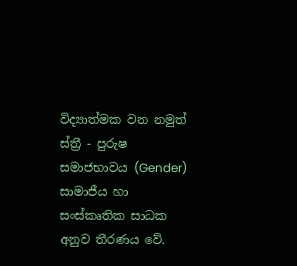විද්‍යාත්මක වන නමුත් ස්ත්‍රී - පුරුෂ සමාජභාවය (Gender) සාමාජීය හා සංස්කෘතික සාධක අනුව තීරණය වේ.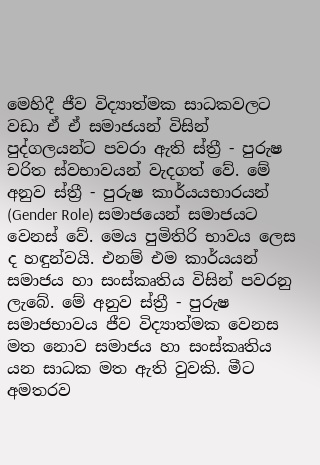මෙහිදී ජීව විද්‍යාත්මක සාධකවලට වඩා ඒ ඒ සමාජයන් විසින් පුද්ගලයන්ට පවරා ඇති ස්ත්‍රී - පුරුෂ චරිත ස්වභාවයන් වැදගත් වේ. මේ අනුව ස්ත්‍රී - පුරුෂ කාර්යයභාරයන් (Gender Role) සමාජයෙන් සමාජයට වෙනස් වේ. මෙය පුමිතිරි භාවය ලෙස ද හඳුන්වයි. එනම් එම කාර්යයන් සමාජය හා සංස්කෘතිය විසින් පවරනු ලැබේ. මේ අනුව ස්ත්‍රී - පුරුෂ සමාජභාවය ජීව විද්‍යාත්මක වෙනස මත නොව සමාජය හා සංස්කෘතිය යන සාධක මත ඇති වුවකි. මීට අමතරව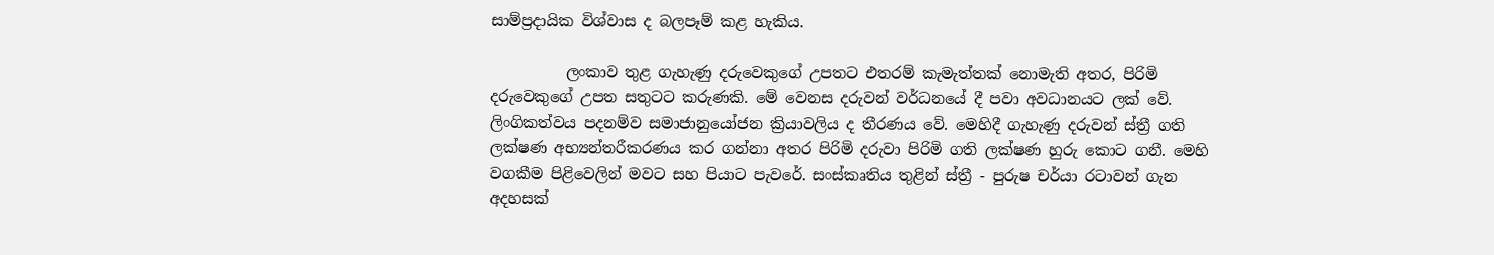සාම්ප්‍රදායික විශ්වාස ද බලපෑම් කළ හැකිය.

          ලංකාව තුළ ගැහැණු දරුවෙකුගේ උපතට එතරම් කැමැත්තක් නොමැති අතර, පිරිමි දරුවෙකුගේ උපත සතුටට කරුණකි. මේ වෙනස දරුවන් වර්ධනයේ දී පවා අවධානයට ලක් වේ. ලිංගිකත්වය පදනම්ව සමාජානුයෝජන ක්‍රියාවලිය ද තීරණය වේ. මෙහිදී ගැහැණු දරුවන් ස්ත්‍රී ගති ලක්ෂණ අභ්‍යන්තරීකරණය කර ගන්නා අතර පිරිමි දරුවා පිරිමි ගති ලක්ෂණ හුරු කොට ගනී. මෙහි වගකීම පිළිවෙලින් මවට සහ පියාට පැවරේ. සංස්කෘතිය තුළින් ස්ත්‍රී - පුරුෂ චර්යා රටාවන් ගැන අදහසක්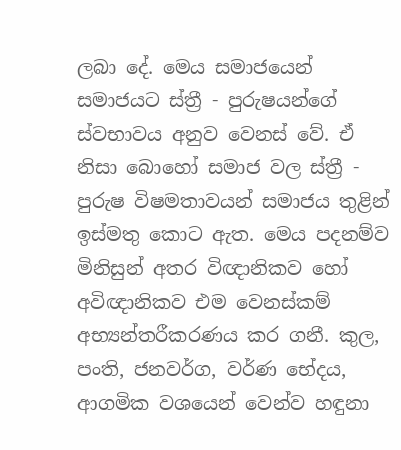ලබා දේ. මෙය සමාජයෙන් සමාජයට ස්ත්‍රී - පුරුෂයන්ගේ ස්වභාවය අනුව වෙනස් වේ. ඒ නිසා බොහෝ සමාජ වල ස්ත්‍රී - පුරුෂ විෂමතාවයන් සමාජය තුළින් ඉස්මතු කොට ඇත. මෙය පදනම්ව මිනිසුන් අතර විඥානිකව හෝ අවිඥානිකව එම වෙනස්කම් අභ්‍යන්තරීකරණය කර ගනී. කුල, පංති, ජනවර්ග, වර්ණ භේදය, ආගමික වශයෙන් වෙන්ව හඳුනා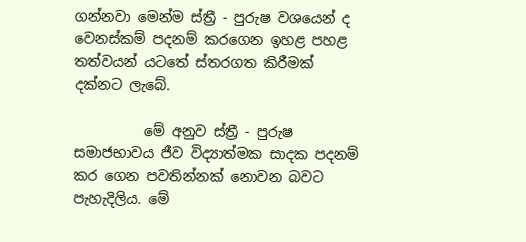ගන්නවා මෙන්ම ස්ත්‍රී - පුරුෂ වශයෙන් ද වෙනස්කම් පදනම් කරගෙන ඉහළ පහළ තත්වයන් යටතේ ස්තරගත කිරීමක් දක්නට ලැබේ.

          මේ අනුව ස්ත්‍රී - පුරුෂ සමාජභාවය ජීව විද්‍යාත්මක සාදක පදනම් කර ගෙන පවතින්නක් නොවන බවට පැහැදිලිය. මේ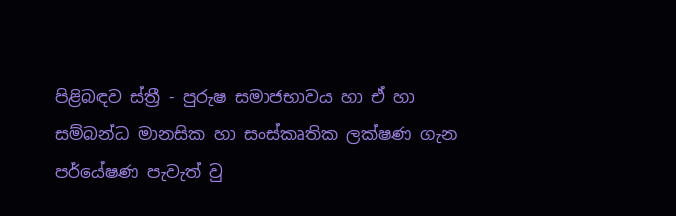පිළිබඳව ස්ත්‍රී - පුරුෂ සමාජභාවය හා ඒ හා සම්බන්ධ මානසික හා සංස්කෘතික ලක්ෂණ ගැන පර්යේෂණ පැවැත් වු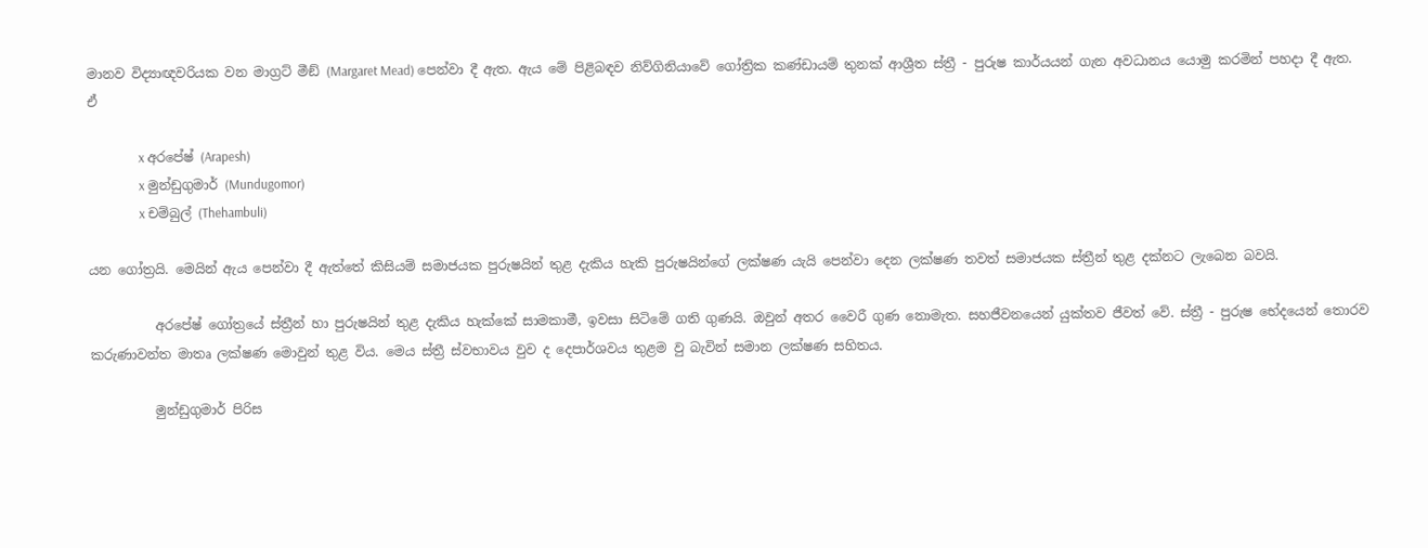මානව විද්‍යාඥවරියක වන මාග්‍රට් මීඞ් (Margaret Mead) පෙන්වා දී ඇත. ඇය මේ පිළිබඳව නිව්ගිනියාවේ ගෝත්‍රික කණ්ඩායම් තුනක් ආශ්‍රීත ස්ත්‍රී - පුරුෂ කාර්යයන් ගැන අවධානය යොමු කරමින් පහදා දී ඇත. ඒ

                 x අරපේෂ් (Arapesh)
                 x මුන්ඩුගුමාර් (Mundugomor)
                 x චම්බුල් (Thehambuli)

යන ගෝත්‍රයි. මෙයින් ඇය පෙන්වා දී ඇත්තේ කිසියම් සමාජයක පුරුෂයින් තුළ දැකිය හැකි පුරුෂයින්ගේ ලක්ෂණ යැයි පෙන්වා දෙන ලක්ෂණ තවත් සමාජයක ස්ත්‍රීන් තුළ දක්නට ලැබෙන බවයි.

          අරපේෂ් ගෝත්‍රයේ ස්ත්‍රීන් හා පුරුෂයින් තුළ දැකිය හැක්කේ සාමකාමී, ඉවසා සිටිමේ ගති ගුණයි. ඔවුන් අතර වෛරී ගුණ නොමැත. සහජීවනයෙන් යුක්තව ජීවත් වේ. ස්ත්‍රී - පුරුෂ භේදයෙන් තොරව කරුණාවන්ත මාතෘ ලක්ෂණ මොවුන් තුළ විය. මෙය ස්ත්‍රී ස්වභාවය වුව ද දෙපාර්ශවය තුළම වු බැවින් සමාන ලක්ෂණ සහිතය.

          මුන්ඩුගුමාර් පිරිස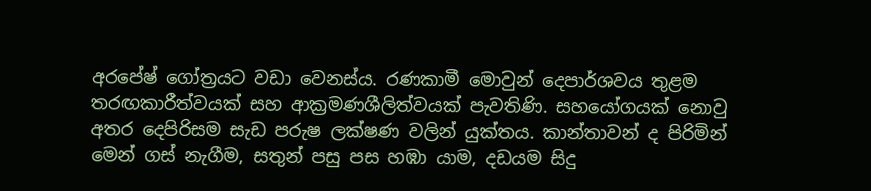අරපේෂ් ගෝත්‍රයට වඩා වෙනස්ය. රණකාමී මොවුන් දෙපාර්ශවය තුළම තරඟකාරීත්වයක් සහ ආක්‍රමණශීලිත්වයක් පැවතිණි. සහයෝගයක් නොවු අතර දෙපිරිසම සැඩ පරුෂ ලක්ෂණ වලින් යුක්තය. කාන්තාවන් ද පිරිමින් මෙන් ගස් නැගීම, සතුන් පසු පස හඹා යාම, දඩයම සිදු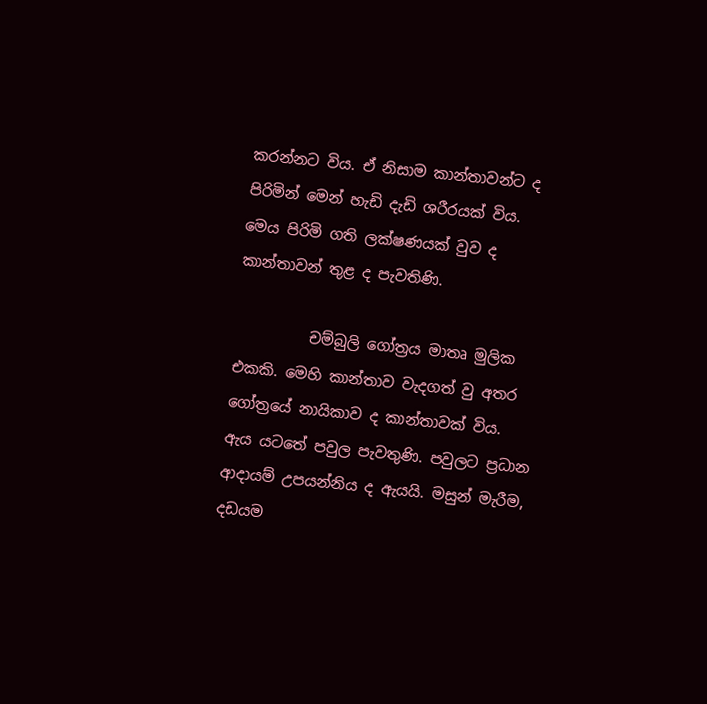කරන්නට විය. ඒ නිසාම කාන්තාවන්ට ද පිරිමින් මෙන් හැඩි දැඩි ශරීරයක් විය. මෙය පිරිමි ගති ලක්ෂණයක් වුව ද කාන්තාවන් තුළ ද පැවතිණි.

          චම්බුලි ගෝත්‍රය මාතෘ මුලික එකකි. මෙහි කාන්තාව වැදගත් වු අතර ගෝත්‍රයේ නායිකාව ද කාන්තාවක් විය. ඇය යටතේ පවුල පැවතුණි. පවුලට ප්‍රධාන ආදායම් උපයන්නිය ද ඇයයි. මසුන් මැරීම, දඩයම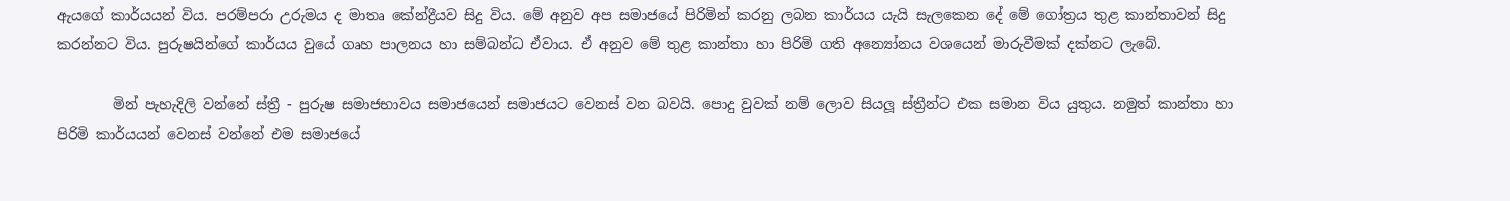ඇයගේ කාර්යයන් විය. පරම්පරා උරුමය ද මාතෘ කේන්ද්‍රීයව සිදු විය. මේ අනුව අප සමාජයේ පිරිමින් කරනු ලබන කාර්යය යැයි සැලකෙන දේ මේ ගෝත්‍රය තුළ කාන්තාවන් සිදු කරන්නට විය. පුරුෂයින්ගේ කාර්යය වුයේ ගෘහ පාලනය හා සම්බන්ධ ඒවාය. ඒ අනුව මේ තුළ කාන්තා හා පිරිමි ගති අන්‍යෝනය වශයෙන් මාරුවීමක් දක්නට ලැබේ.

        මින් පැහැදිලි වන්නේ ස්ත්‍රී - පුරුෂ සමාජභාවය සමාජයෙන් සමාජයට වෙනස් වන බවයි. පොදු වුවක් නම් ලොව සියලූ ස්ත්‍රීන්ට එක සමාන විය යුතුය. නමුත් කාන්තා හා පිරිමි කාර්යයන් වෙනස් වන්නේ එම සමාජයේ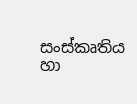සංස්කෘතිය හා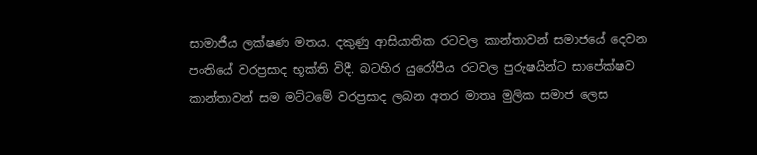සාමාජීය ලක්ෂණ මතය. දකුණු ආසියාතික රටවල කාන්තාවන් සමාජයේ දෙවන පංතියේ වරප්‍රසාද භූක්ති විදී. බටහිර යුරෝපීය රටවල පුරුෂයින්ට සාපේක්ෂව කාන්තාවන් සම මට්ටමේ වරප්‍රසාද ලබන අතර මාතෘ මුලික සමාජ ලෙස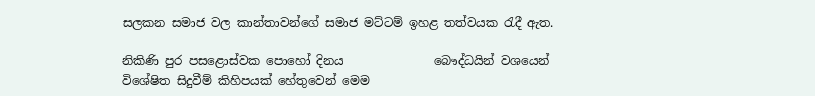සලකන සමාජ වල කාන්තාවන්ගේ සමාජ මට්ටම් ඉහළ තත්වයක රැදී ඇත.

නිකිණි පුර පසළොස්වක පොහෝ දිනය               බෞද්ධයින් වශයෙන් විශේෂිත සිදුවීම් කිහිපයක් හේතුවෙන් මෙම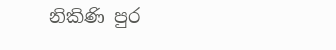නිකිණි පුර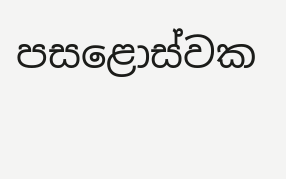පසළොස්වක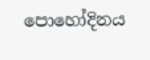පොහෝදිනය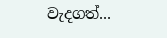වැදගත්...